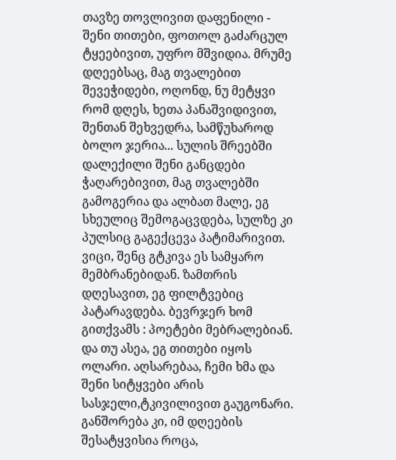თავზე თოვლივით დაფენილი - შენი თითები, ფოთოლ გაძარცულ ტყეებივით, უფრო მშვიდია. მრუმე დღეებსაც, მაგ თვალებით შევეჭიდები, ოღონდ, ნუ მეტყვი რომ დღეს, ხეთა პანაშვიდივით, შენთან შეხვედრა, სამწუხაროდ ბოლო ჯერია... სულის შრეებში დალექილი შენი განცდები ჭაღარებივით, მაგ თვალებში გამოგერია და ალბათ მალე, ეგ სხეულიც შემოგაცვდება, სულზე კი პულსიც გაგექცევა პატიმარივით. ვიცი, შენც გტკივა ეს სამყარო მემბრანებიდან. ზამთრის დღესავით, ეგ ფილტვებიც პატარავდება. ბევრჯერ ხომ გითქვამს : პოეტები მებრალებიან. და თუ ასეა, ეგ თითები იყოს ოლარი. აღსარებაა, ჩემი ხმა და შენი სიტყვები არის სასჯელი,ტკივილივით გაუგონარი. განშორება კი, იმ დღეების შესატყვისია როცა,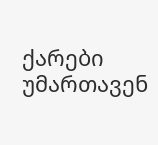ქარები უმართავენ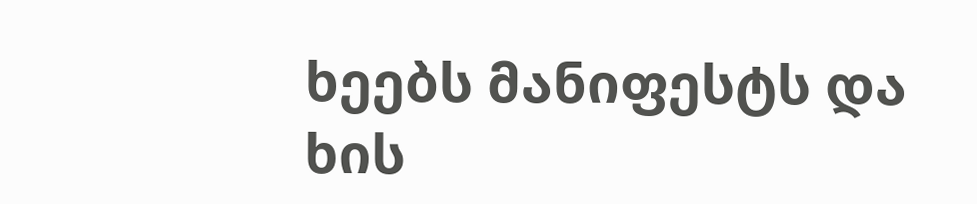ხეებს მანიფესტს და ხის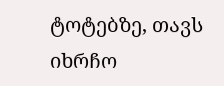ტოტებზე, თავს იხრჩო